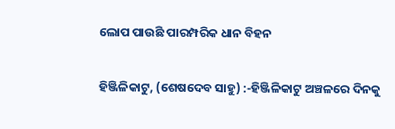ଲୋପ ପାଉଛି ପାରମ୍ପରିକ ଧାନ ବିହନ

ହିଞ୍ଜିଳିକାଟୁ, (ଶେଷଦେବ ସାହୁ) :-ହିଞ୍ଜିଳିକାଟୁ ଅଞ୍ଚଳରେ ଦିନକୁ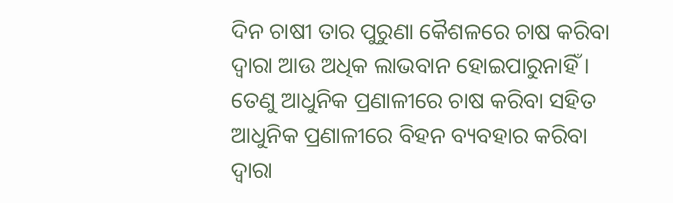ଦିନ ଚାଷୀ ତାର ପୁରୁଣା କୈଶଳରେ ଚାଷ କରିବା ଦ୍ଵାରା ଆଉ ଅଧିକ ଲାଭବାନ ହୋଇପାରୁନାହିଁ । ତେଣୁ ଆଧୁନିକ ପ୍ରଣାଳୀରେ ଚାଷ କରିବା ସହିତ ଆଧୁନିକ ପ୍ରଣାଳୀରେ ବିହନ ବ୍ୟବହାର କରିବା ଦ୍ୱାରା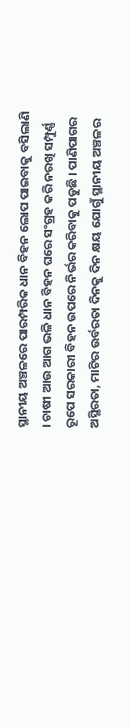ସ୍ଥାନୀୟ ଅଞ୍ଚଳରେ ପାରମ୍ପରିକ ଧାନ ବିହନ ଲୋପ ପାଇବାକୁ ବସିଲାଣି । ଚାଷୀ ଆଉ ଆଗ ଭଳି ଧାନ ବିହନ ଘରେ ସଂଗ୍ରହ କରି ନରଖି ସମ୍ପୁର୍ଣ୍ଣ ରୂପେ ସରକାରୀ ବିହନ ଉପରେ ନିର୍ଭର କରିବାକୁ ପଡୁଛି । ପାଣିପାଗର ଅସ୍ଥିରତା, ମାଟିର ଉର୍ବରତା ଦିନକୁ ଦିନ କ୍ଷୟ ଯୋଗୁଁ ସ୍ଥାନୀୟ ଅଞ୍ଚଳର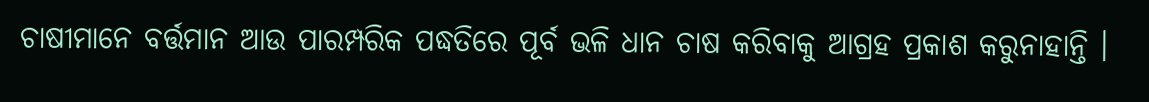ଚାଷୀମାନେ ବର୍ତ୍ତମାନ ଆଉ ପାରମ୍ପରିକ ପଦ୍ଧତିରେ ପୂର୍ବ ଭଳି ଧାନ ଚାଷ କରିବାକୁ ଆଗ୍ରହ ପ୍ରକାଶ କରୁନାହାନ୍ତି ।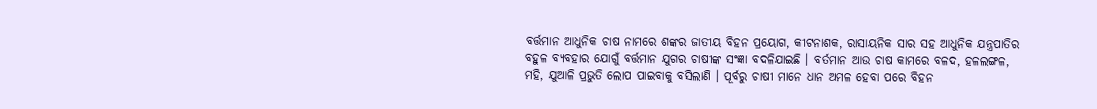ବର୍ତ୍ତମାନ ଆଧୁନିକ ଚାଷ ନାମରେ ଶଙ୍କର ଜାତୀୟ ବିହନ ପ୍ରୟୋଗ, କୀଟନାଶକ, ରାସାୟନିକ ସାର ସହ ଆଧୁନିକ ଯନ୍ତ୍ରପାତିର ବହୁଳ ବ୍ୟବହାର ଯୋଗୁଁ ବର୍ତ୍ତମାନ ଯୁଗର ଚାଷୀଙ୍କ ସଂଜ୍ଞା ବଦଳିଯାଇଛି । ବର୍ତମାନ ଆଉ ଚାଷ କାମରେ ବଳଦ, ହଳଲଙ୍ଗଳ, ମହି, ଯୁଆଳି ପ୍ରଭୁତି ଲୋପ ପାଇବାକୁ ବସିଲାଣି । ପୂର୍ବରୁ ଚାଷୀ ମାନେ ଧାନ ଅମଳ ହେବା ପରେ ବିହନ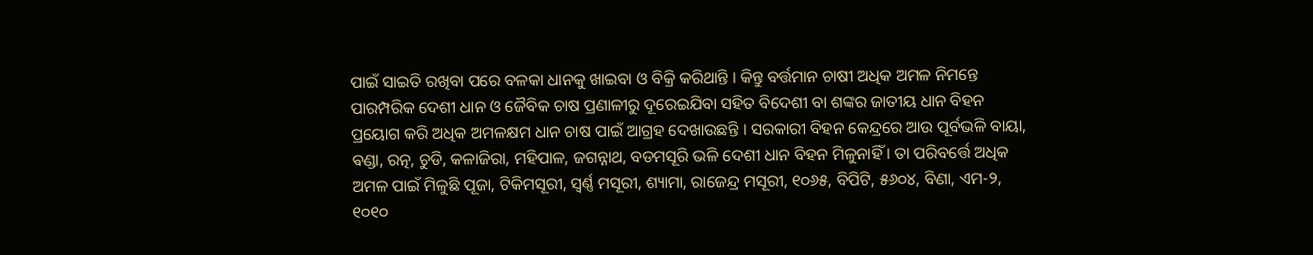ପାଇଁ ସାଇତି ରଖିବା ପରେ ବଳକା ଧାନକୁ ଖାଇବା ଓ ବିକ୍ରି କରିଥାନ୍ତି । କିନ୍ତୁ ବର୍ତ୍ତମାନ ଚାଷୀ ଅଧିକ ଅମଳ ନିମନ୍ତେ ପାରମ୍ପରିକ ଦେଶୀ ଧାନ ଓ ଜୈବିକ ଚାଷ ପ୍ରଣାଳୀରୁ ଦୂରେଇଯିବା ସହିତ ବିଦେଶୀ ବା ଶଙ୍କର ଜାତୀୟ ଧାନ ବିହନ ପ୍ରୟୋଗ କରି ଅଧିକ ଅମଳକ୍ଷମ ଧାନ ଚାଷ ପାଇଁ ଆଗ୍ରହ ଦେଖାଉଛନ୍ତି । ସରକାରୀ ବିହନ କେନ୍ଦ୍ରରେ ଆଉ ପୂର୍ବଭଳି ବାୟା, ଵଣ୍ଡା, ରତ୍ନ, ଚୁଡି, କଳାଜିରା, ମହିପାଳ, ଜଗନ୍ନାଥ, ବଡମସୂରି ଭଳି ଦେଶୀ ଧାନ ବିହନ ମିଳୁନାହିଁ । ତା ପରିବର୍ତ୍ତେ ଅଧିକ ଅମଳ ପାଇଁ ମିଳୁଛି ପୂଜା, ଟିକିମସୂରୀ, ସ୍ବର୍ଣ୍ଣ ମସୂରୀ, ଶ୍ୟାମା, ରାଜେନ୍ଦ୍ର ମସୂରୀ, ୧୦୬୫, ବିପିଟି, ୫୬୦୪, ବିଣା, ଏମ-୨, ୧୦୧୦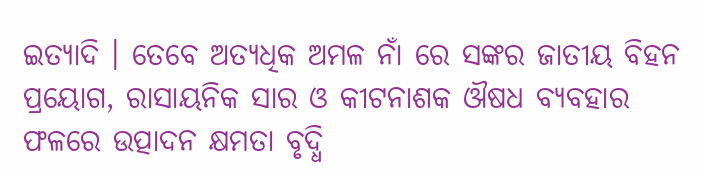ଇତ୍ୟାଦି । ତେବେ ଅତ୍ୟଧିକ ଅମଳ ନାଁ ରେ ସଙ୍କର ଜାତୀୟ ବିହନ ପ୍ରୟୋଗ, ରାସାୟନିକ ସାର ଓ କୀଟନାଶକ ଔଷଧ ବ୍ୟବହାର ଫଳରେ ଉତ୍ପାଦନ କ୍ଷମତା ବୃଦ୍ଧି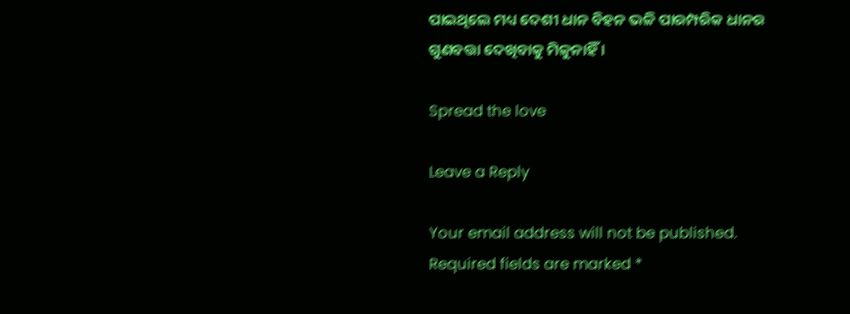ପାଇଥିଲେ ମଧ୍ୟ ଦେଶୀ ଧାନ ବିହନ ଭଳି ପାରମ୍ପରିକ ଧାନର ଗୁଣବତ୍ତା ଦେଖିବାକୁ ମିଳୁନାହିଁ ।

Spread the love

Leave a Reply

Your email address will not be published. Required fields are marked *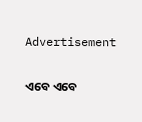Advertisement

ଏବେ ଏବେ